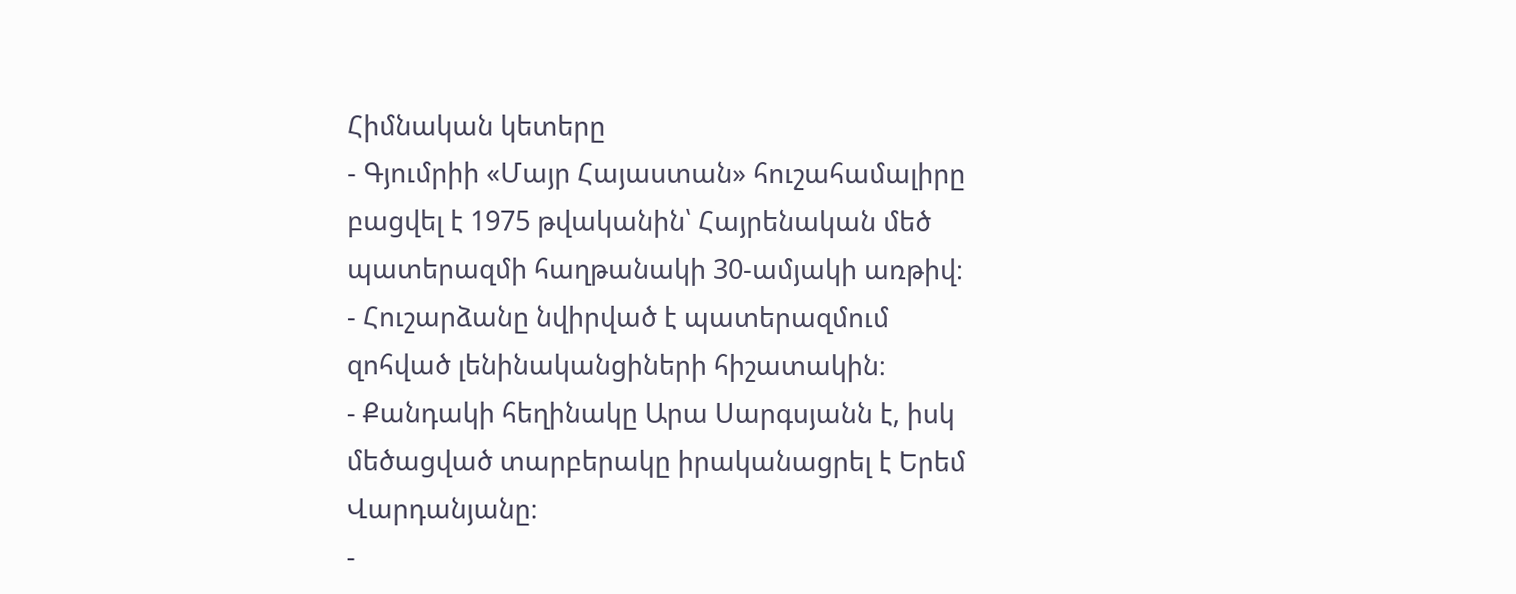Հիմնական կետերը
- Գյումրիի «Մայր Հայաստան» հուշահամալիրը բացվել է 1975 թվականին՝ Հայրենական մեծ պատերազմի հաղթանակի 30-ամյակի առթիվ։
- Հուշարձանը նվիրված է պատերազմում զոհված լենինականցիների հիշատակին։
- Քանդակի հեղինակը Արա Սարգսյանն է, իսկ մեծացված տարբերակը իրականացրել է Երեմ Վարդանյանը։
-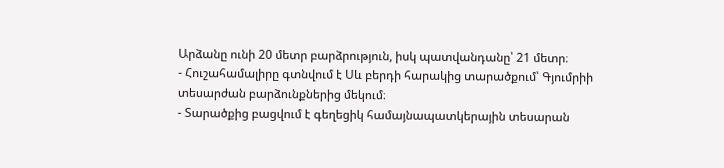Արձանը ունի 20 մետր բարձրություն, իսկ պատվանդանը՝ 21 մետր։
- Հուշահամալիրը գտնվում է Սև բերդի հարակից տարածքում՝ Գյումրիի տեսարժան բարձունքներից մեկում։
- Տարածքից բացվում է գեղեցիկ համայնապատկերային տեսարան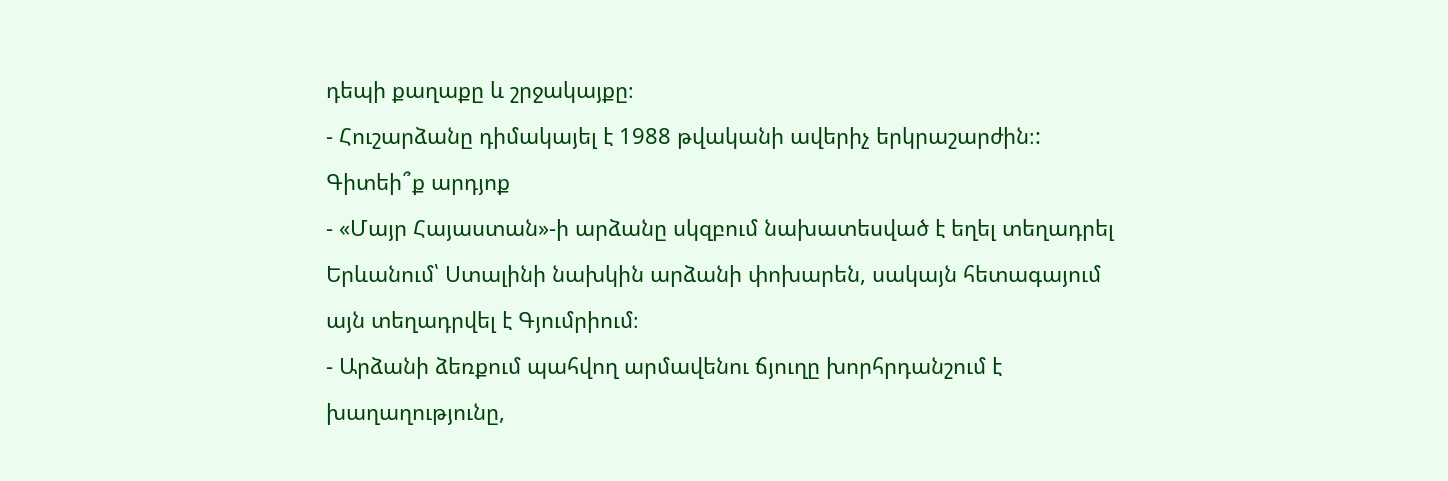դեպի քաղաքը և շրջակայքը։
- Հուշարձանը դիմակայել է 1988 թվականի ավերիչ երկրաշարժին։:
Գիտեի՞ք արդյոք
- «Մայր Հայաստան»-ի արձանը սկզբում նախատեսված է եղել տեղադրել Երևանում՝ Ստալինի նախկին արձանի փոխարեն, սակայն հետագայում այն տեղադրվել է Գյումրիում։
- Արձանի ձեռքում պահվող արմավենու ճյուղը խորհրդանշում է խաղաղությունը,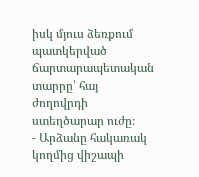իսկ մյուս ձեռքում պատկերված ճարտարապետական տարրը՝ հայ ժողովրդի ստեղծարար ուժը։
- Արձանը հակառակ կողմից վիշապի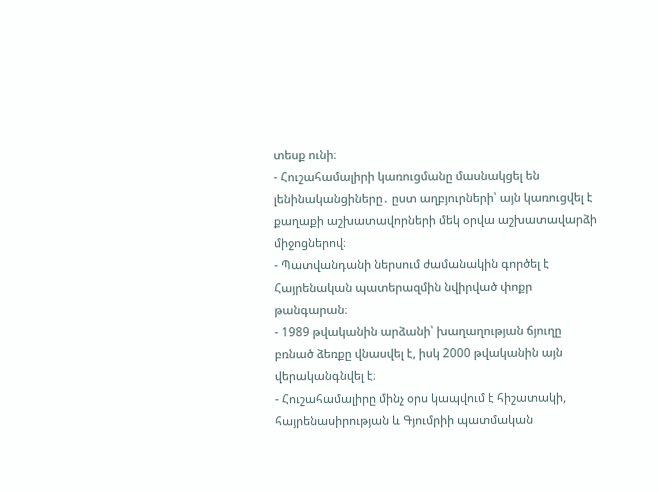տեսք ունի։
- Հուշահամալիրի կառուցմանը մասնակցել են լենինականցիները․ ըստ աղբյուրների՝ այն կառուցվել է քաղաքի աշխատավորների մեկ օրվա աշխատավարձի միջոցներով։
- Պատվանդանի ներսում ժամանակին գործել է Հայրենական պատերազմին նվիրված փոքր թանգարան։
- 1989 թվականին արձանի՝ խաղաղության ճյուղը բռնած ձեռքը վնասվել է, իսկ 2000 թվականին այն վերականգնվել է։
- Հուշահամալիրը մինչ օրս կապվում է հիշատակի, հայրենասիրության և Գյումրիի պատմական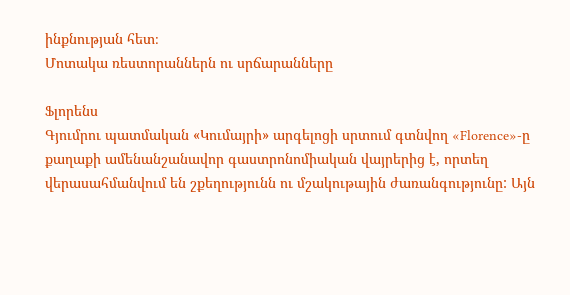ինքնության հետ։
Մոտակա ռեստորաններն ու սրճարանները

Ֆլորենս
Գյումրու պատմական «Կումայրի» արգելոցի սրտում գտնվող «Florence»-ը քաղաքի ամենանշանավոր գաստրոնոմիական վայրերից է, որտեղ վերասահմանվում են շքեղությունն ու մշակութային ժառանգությունը: Այն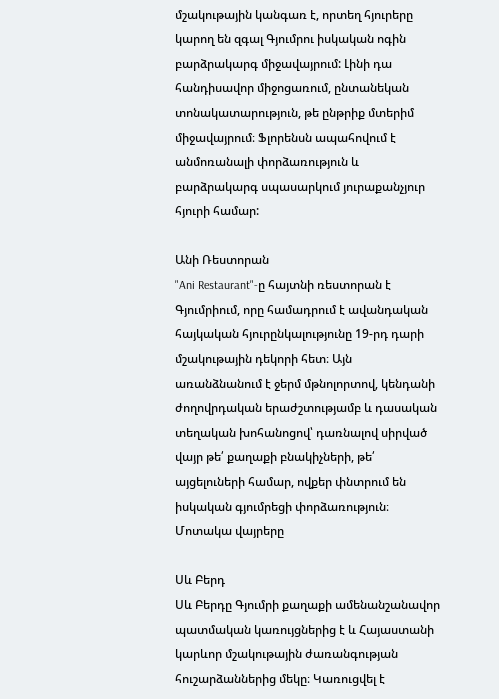մշակութային կանգառ է, որտեղ հյուրերը կարող են զգալ Գյումրու իսկական ոգին բարձրակարգ միջավայրում: Լինի դա հանդիսավոր միջոցառում, ընտանեկան տոնակատարություն, թե ընթրիք մտերիմ միջավայրում։ Ֆլորենսն ապահովում է անմոռանալի փորձառություն և բարձրակարգ սպասարկում յուրաքանչյուր հյուրի համար:

Անի Ռեստորան
"Ani Restaurant"-ը հայտնի ռեստորան է Գյումրիում, որը համադրում է ավանդական հայկական հյուրընկալությունը 19-րդ դարի մշակութային դեկորի հետ։ Այն առանձնանում է ջերմ մթնոլորտով, կենդանի ժողովրդական երաժշտությամբ և դասական տեղական խոհանոցով՝ դառնալով սիրված վայր թե՛ քաղաքի բնակիչների, թե՛ այցելուների համար, ովքեր փնտրում են իսկական գյումրեցի փորձառություն։
Մոտակա վայրերը

Սև Բերդ
Սև Բերդը Գյումրի քաղաքի ամենանշանավոր պատմական կառույցներից է և Հայաստանի կարևոր մշակութային ժառանգության հուշարձաններից մեկը։ Կառուցվել է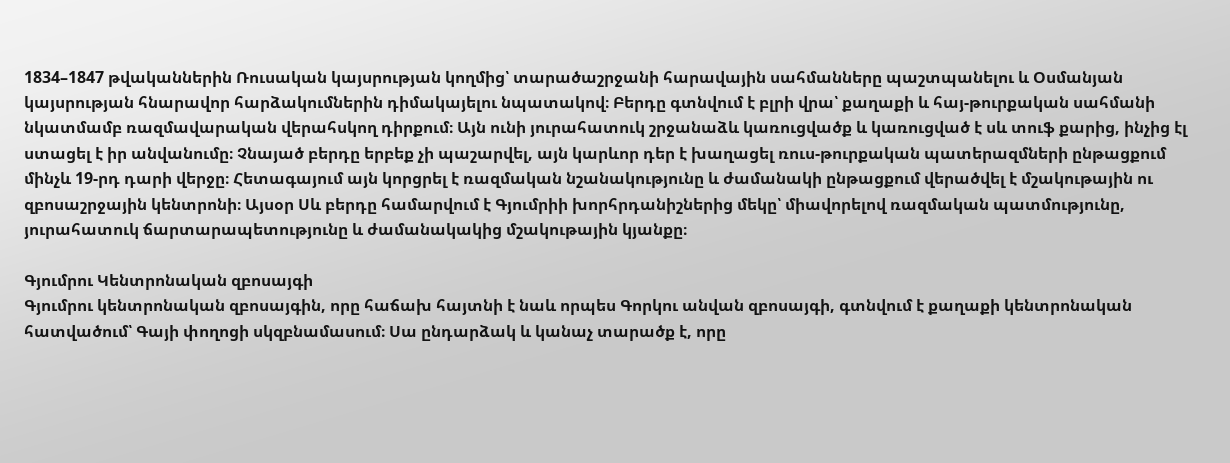1834–1847 թվականներին Ռուսական կայսրության կողմից՝ տարածաշրջանի հարավային սահմանները պաշտպանելու և Օսմանյան կայսրության հնարավոր հարձակումներին դիմակայելու նպատակով։ Բերդը գտնվում է բլրի վրա՝ քաղաքի և հայ-թուրքական սահմանի նկատմամբ ռազմավարական վերահսկող դիրքում։ Այն ունի յուրահատուկ շրջանաձև կառուցվածք և կառուցված է սև տուֆ քարից, ինչից էլ ստացել է իր անվանումը։ Չնայած բերդը երբեք չի պաշարվել, այն կարևոր դեր է խաղացել ռուս-թուրքական պատերազմների ընթացքում մինչև 19-րդ դարի վերջը։ Հետագայում այն կորցրել է ռազմական նշանակությունը և ժամանակի ընթացքում վերածվել է մշակութային ու զբոսաշրջային կենտրոնի։ Այսօր Սև բերդը համարվում է Գյումրիի խորհրդանիշներից մեկը՝ միավորելով ռազմական պատմությունը, յուրահատուկ ճարտարապետությունը և ժամանակակից մշակութային կյանքը։

Գյումրու Կենտրոնական զբոսայգի
Գյումրու կենտրոնական զբոսայգին, որը հաճախ հայտնի է նաև որպես Գորկու անվան զբոսայգի, գտնվում է քաղաքի կենտրոնական հատվածում՝ Գայի փողոցի սկզբնամասում։ Սա ընդարձակ և կանաչ տարածք է, որը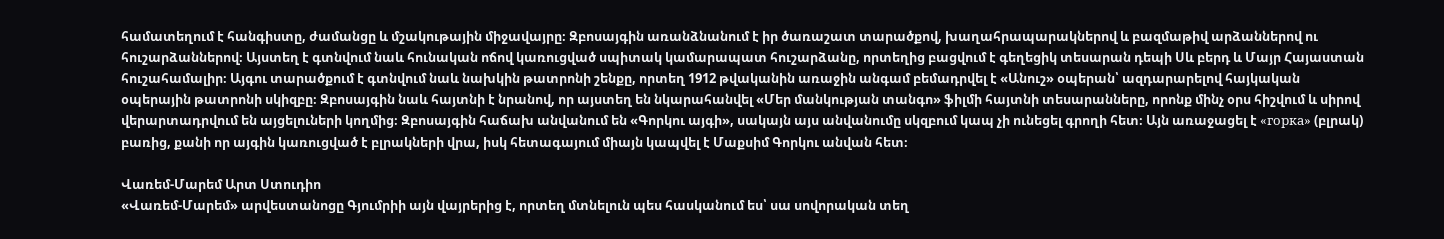համատեղում է հանգիստը, ժամանցը և մշակութային միջավայրը։ Զբոսայգին առանձնանում է իր ծառաշատ տարածքով, խաղահրապարակներով և բազմաթիվ արձաններով ու հուշարձաններով։ Այստեղ է գտնվում նաև հունական ոճով կառուցված սպիտակ կամարապատ հուշարձանը, որտեղից բացվում է գեղեցիկ տեսարան դեպի Սև բերդ և Մայր Հայաստան հուշահամալիր։ Այգու տարածքում է գտնվում նաև նախկին թատրոնի շենքը, որտեղ 1912 թվականին առաջին անգամ բեմադրվել է «Անուշ» օպերան՝ ազդարարելով հայկական օպերային թատրոնի սկիզբը։ Զբոսայգին նաև հայտնի է նրանով, որ այստեղ են նկարահանվել «Մեր մանկության տանգո» ֆիլմի հայտնի տեսարանները, որոնք մինչ օրս հիշվում և սիրով վերարտադրվում են այցելուների կողմից։ Զբոսայգին հաճախ անվանում են «Գորկու այգի», սակայն այս անվանումը սկզբում կապ չի ունեցել գրողի հետ։ Այն առաջացել է «горка» (բլրակ) բառից, քանի որ այգին կառուցված է բլրակների վրա, իսկ հետագայում միայն կապվել է Մաքսիմ Գորկու անվան հետ։

Վառեմ-Մարեմ Արտ Ստուդիո
«Վառեմ-Մարեմ» արվեստանոցը Գյումրիի այն վայրերից է, որտեղ մտնելուն պես հասկանում ես՝ սա սովորական տեղ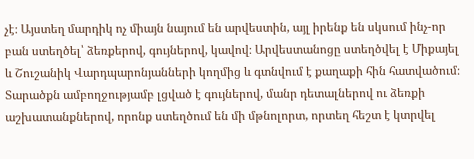չէ։ Այստեղ մարդիկ ոչ միայն նայում են արվեստին, այլ իրենք են սկսում ինչ-որ բան ստեղծել՝ ձեռքերով, գույներով, կավով։ Արվեստանոցը ստեղծվել է Միքայել և Շուշանիկ Վարդպարոնյանների կողմից և գտնվում է քաղաքի հին հատվածում։ Տարածքն ամբողջությամբ լցված է գույներով, մանր դետալներով ու ձեռքի աշխատանքներով, որոնք ստեղծում են մի մթնոլորտ, որտեղ հեշտ է կտրվել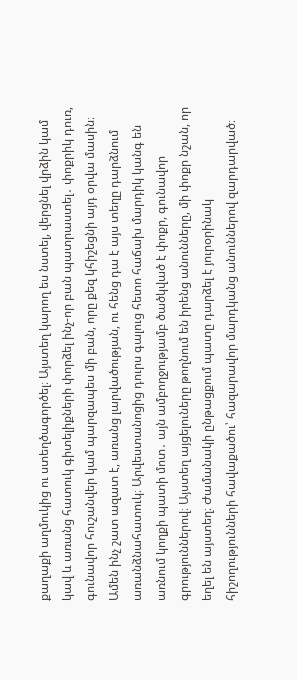քաղաքի աղմուկից ու ստեղծագործել։ Այստեղ կարող ես նստել, վերցնել վրձին կամ կավ և առանց հատուկ գիտելիքների փորձել ինչ-որ բան պատրաստել․ փոքրիկ դուռ, գունավոր հուշանվեր կամ պարզապես մի բան, որը քեզ կհիշեցնի այդ օրվա մասին։ Ամեն ինչ շատ ազատ է, առանց լարվածության, ու հենց դա է այս տեղը դարձնում առանձնահատուկ։ Արվեստանոցից դուրս գալուց հետո հաճախ մարդիկ կանգ են առնում կողքի պատի մոտ․ այն ամբողջությամբ ծածկված է փոքր, գունավոր գրություններով։ Այստեղ այցելուները թողնում են իրենց անունները, մի փոքր նշան, որ եղել են այստեղ։ Ժամանակի ընթացքում պատը դարձել է յուրօրինակ հիշողությունների հավաքածու՝ հազարավոր մարդկանց անուններով զարդարված։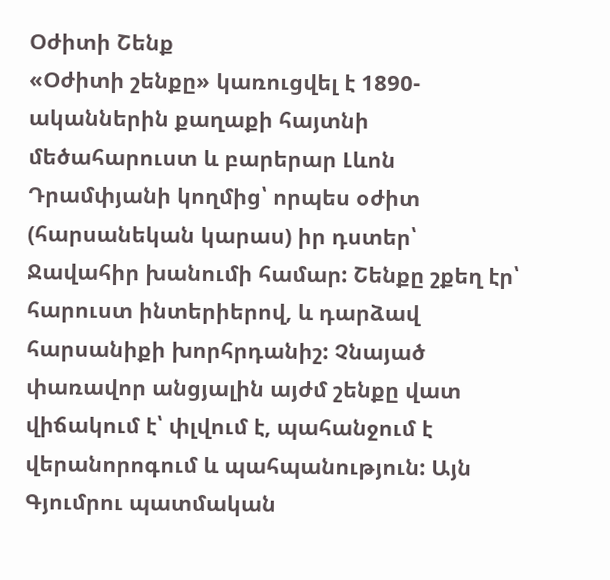Օժիտի Շենք
«Օժիտի շենքը» կառուցվել է 1890-ականներին քաղաքի հայտնի մեծահարուստ և բարերար Լևոն Դրամփյանի կողմից՝ որպես օժիտ (հարսանեկան կարաս) իր դստեր՝ Ջավահիր խանումի համար: Շենքը շքեղ էր՝ հարուստ ինտերիերով, և դարձավ հարսանիքի խորհրդանիշ: Չնայած փառավոր անցյալին այժմ շենքը վատ վիճակում է՝ փլվում է, պահանջում է վերանորոգում և պահպանություն: Այն Գյումրու պատմական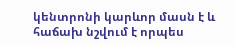կենտրոնի կարևոր մասն է և հաճախ նշվում է որպես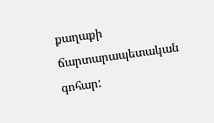քաղաքի ճարտարապետական գոհար: